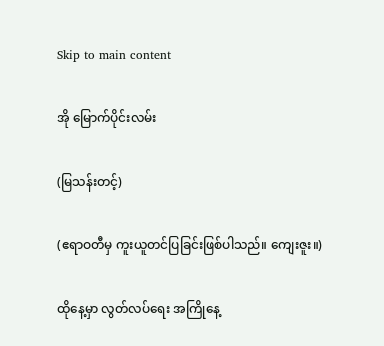Skip to main content

အို မြောက်ပိုင်းလမ်း

(မြသန်းတင့်)

(ဧရာဝတီမှ ကူးယူတင်ပြခြင်းဖြစ်ပါသည်။ ကျေးဇူး။)

ထိုနေ့မှာ လွတ်လပ်ရေး အကြိုနေ့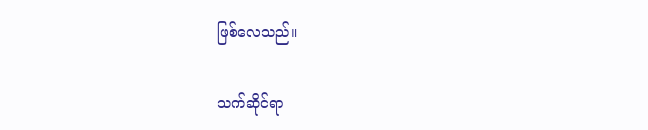ဖြစ်လေသည်။

သက်ဆိုင်ရာ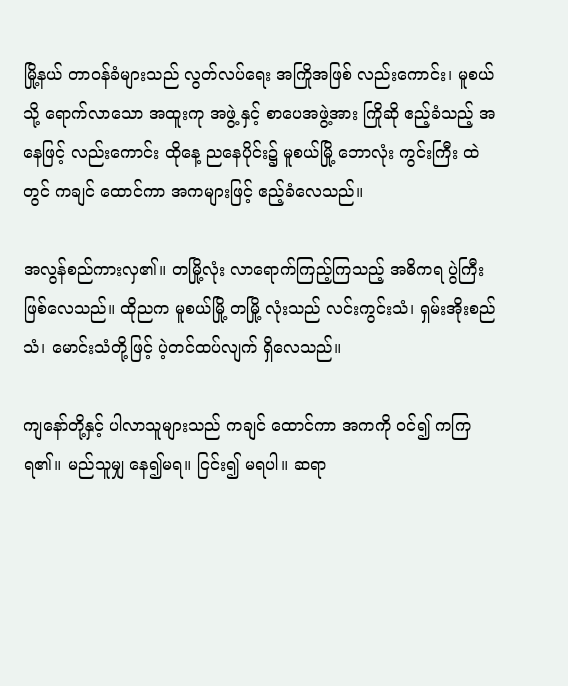မြို့နယ် တာဝန်ခံများသည် လွတ်လပ်ရေး အကြိုအဖြစ် လည်းကောင်း၊ မူစယ်သို့ ရောက်လာသော အထူးကု အဖွဲ့ နှင့် စာပေအဖွဲ့အား ကြိုဆို ဧည့်ခံသည့် အနေဖြင့် လည်းကောင်း ထိုနေ့ ညနေပိုင်း၌ မူစယ်မြို့ ဘောလုံး ကွင်းကြီး ထဲတွင် ကချင် ထောင်ကာ အကများဖြင့် ဧည့်ခံလေသည်။

အလွန်စည်ကားလှ၏။ တမြို့လုံး လာရောက်ကြည့်ကြသည့် အဓိကရ ပွဲကြီး ဖြစ်လေသည်။ ထိုညက မူစယ်မြို့ တမြို့ လုံးသည် လင်းကွင်းသံ၊ ရှမ်းအိုးစည်သံ၊ မောင်းသံတို့ဖြင့် ပဲ့တင်ထပ်လျက် ရှိလေသည်။

ကျနော်တို့နှင့် ပါလာသူများသည် ကချင် ထောင်ကာ အကကို ဝင်၍ ကကြရ၏။ မည်သူမျှ နေ၍မရ။ ငြင်း၍ မရပါ။ ဆရာ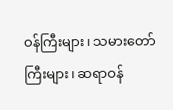ဝန်ကြီးများ၊ သမားတော်ကြီးများ၊ ဆရာဝန်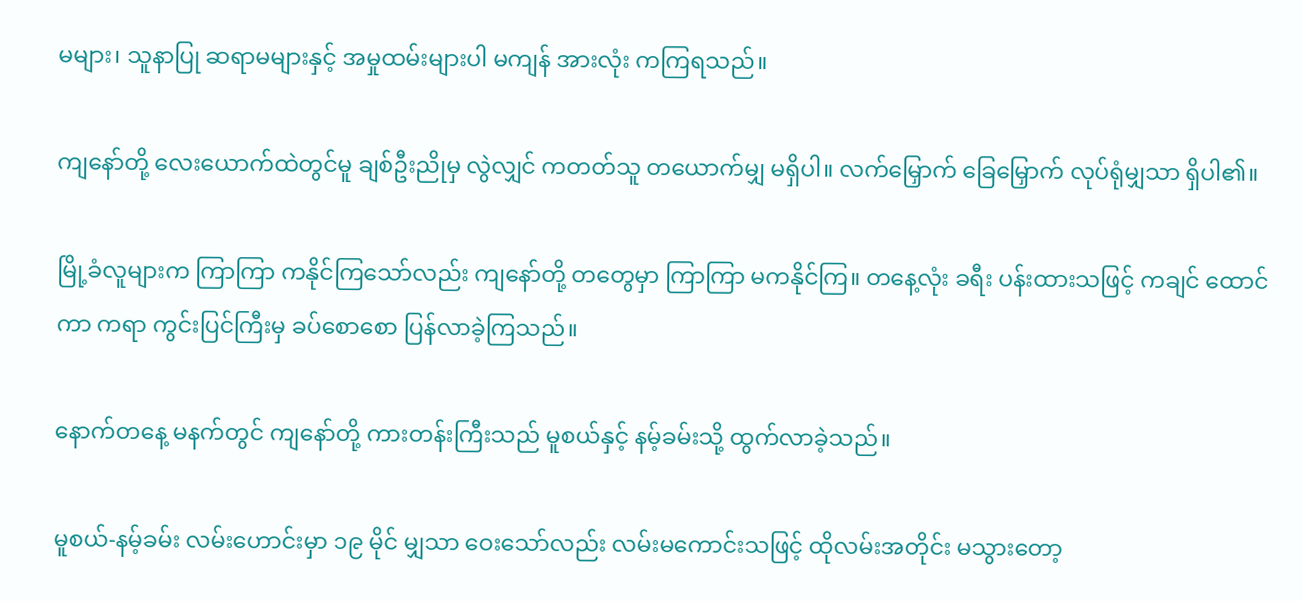မများ၊ သူနာပြု ဆရာမများနှင့် အမှုထမ်းများပါ မကျန် အားလုံး ကကြရသည်။

ကျနော်တို့ လေးယောက်ထဲတွင်မူ ချစ်ဦးညိုမှ လွဲလျှင် ကတတ်သူ တယောက်မျှ မရှိပါ။ လက်မြှောက် ခြေမြှောက် လုပ်ရုံမျှသာ ရှိပါ၏။

မြို့ခံလူများက ကြာကြာ ကနိုင်ကြသော်လည်း ကျနော်တို့ တတွေမှာ ကြာကြာ မကနိုင်ကြ။ တနေ့လုံး ခရီး ပန်းထားသဖြင့် ကချင် ထောင်ကာ ကရာ ကွင်းပြင်ကြီးမှ ခပ်စောစော ပြန်လာခဲ့ကြသည်။

နောက်တနေ့ မနက်တွင် ကျနော်တို့ ကားတန်းကြီးသည် မူစယ်နှင့် နမ့်ခမ်းသို့ ထွက်လာခဲ့သည်။

မူစယ်-နမ့်ခမ်း လမ်းဟောင်းမှာ ၁၉ မိုင် မျှသာ ဝေးသော်လည်း လမ်းမကောင်းသဖြင့် ထိုလမ်းအတိုင်း မသွားတော့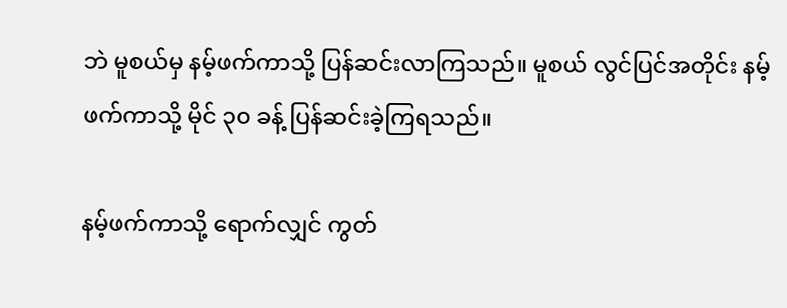ဘဲ မူစယ်မှ နမ့်ဖက်ကာသို့ ပြန်ဆင်းလာကြသည်။ မူစယ် လွင်ပြင်အတိုင်း နမ့်ဖက်ကာသို့ မိုင် ၃၀ ခန့် ပြန်ဆင်းခဲ့ကြရသည်။

နမ့်ဖက်ကာသို့ ရောက်လျှင် ကွတ်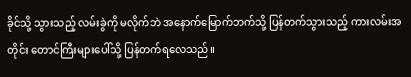ခိုင်သို့ သွားသည့် လမ်းခွဲကို မလိုက်ဘဲ အနောက်မြောက်ဘက်သို့ ပြန်တက်သွားသည့် ကားလမ်းအတိုင်း တောင်ကြီးများပေါ်သို့ ပြန်တက်ရလေသည်။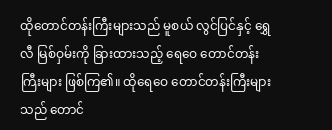ထိုတောင်တန်းကြီးများသည် မူစယ် လွင်ပြင်နှင့် ရွှေလီ မြစ်ဝှမ်းကို ခြားထားသည့် ရေဝေ တောင်တန်းကြီးများ ဖြစ်ကြ၏။ ထိုရေဝေ တောင်တန်းကြီးများသည် တောင်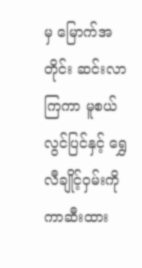မှ မြောက်အတိုင်း ဆင်းလာကြကာ မူစယ် လွင်ပြင်နှင့် ရွှေလီချိုင့်ဝှမ်းကို ကာဆီးထား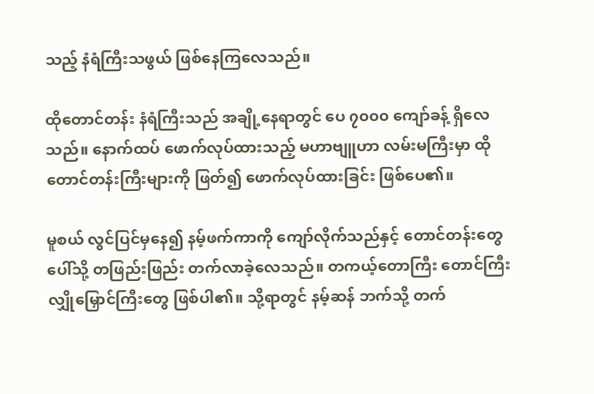သည့် နံရံကြီးသဖွယ် ဖြစ်နေကြလေသည်။

ထိုတောင်တန်း နံရံကြီးသည် အချို့နေရာတွင် ပေ ၇၀၀၀ ကျော်ခန့် ရှိလေသည်။ နောက်ထပ် ဖောက်လုပ်ထားသည့် မဟာဗျူဟာ လမ်းမကြီးမှာ ထိုတောင်တန်းကြီးများကို ဖြတ်၍ ဖောက်လုပ်ထားခြင်း ဖြစ်ပေ၏။

မူစယ် လွင်ပြင်မှနေ၍ နမ့်ဖက်ကာကို ကျော်လိုက်သည်နှင့် တောင်တန်းတွေ ပေါ်သို့ တဖြည်းဖြည်း တက်လာခဲ့လေသည်။ တကယ့်တောကြီး တောင်ကြီး လျှိုမြှောင်ကြီးတွေ ဖြစ်ပါ၏။ သို့ရာတွင် နမ့်ဆန် ဘက်သို့ တက်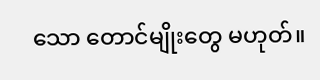သော တောင်မျိုးတွေ မဟုတ်။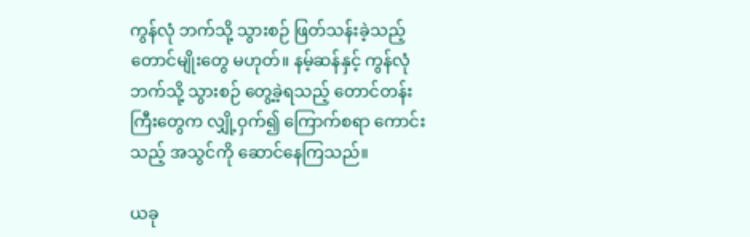ကွန်လုံ ဘက်သို့ သွားစဉ် ဖြတ်သန်းခဲ့သည့် တောင်မျိုးတွေ မဟုတ်။ နမ့်ဆန်နှင့် ကွန်လုံ ဘက်သို့ သွားစဉ် တွေ့ခဲ့ရသည့် တောင်တန်းကြီးတွေက လျှို့ဝှက်၍ ကြောက်စရာ ကောင်းသည့် အသွင်ကို ဆောင်နေကြသည်။

ယခု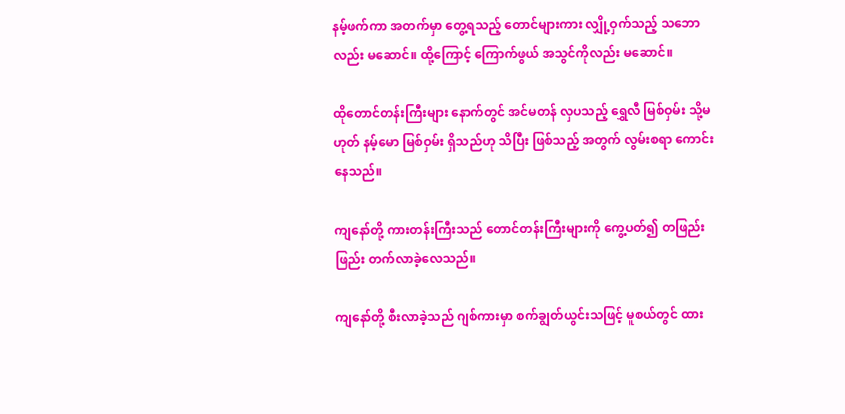နမ့်ဖက်ကာ အတက်မှာ တွေ့ရသည့် တောင်များကား လျှို့ဝှက်သည့် သဘောလည်း မဆောင်။ ထို့ကြောင့် ကြောက်ဖွယ် အသွင်ကိုလည်း မဆောင်။

ထိုတောင်တန်းကြီးများ နောက်တွင် အင်မတန် လှပသည့် ရွှေလီ မြစ်ဝှမ်း သို့မဟုတ် နမ့်မော မြစ်ဝှမ်း ရှိသည်ဟု သိပြီး ဖြစ်သည့် အတွက် လွမ်းစရာ ကောင်းနေသည်။

ကျနော်တို့ ကားတန်းကြီးသည် တောင်တန်းကြီးများကို ကွေ့ပတ်၍ တဖြည်းဖြည်း တက်လာခဲ့လေသည်။

ကျနော်တို့ စီးလာခဲ့သည် ဂျစ်ကားမှာ စက်ချွတ်ယွင်းသဖြင့် မူစယ်တွင် ထား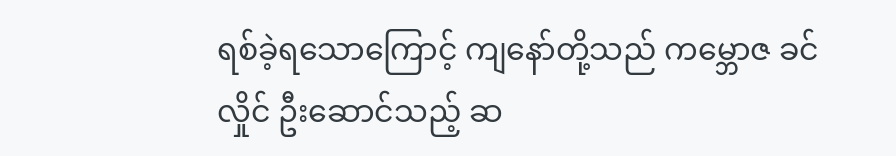ရစ်ခဲ့ရသောကြောင့် ကျနော်တို့သည် ကမ္ဘောဇ ခင်လှိုင် ဦးဆောင်သည့် ဆ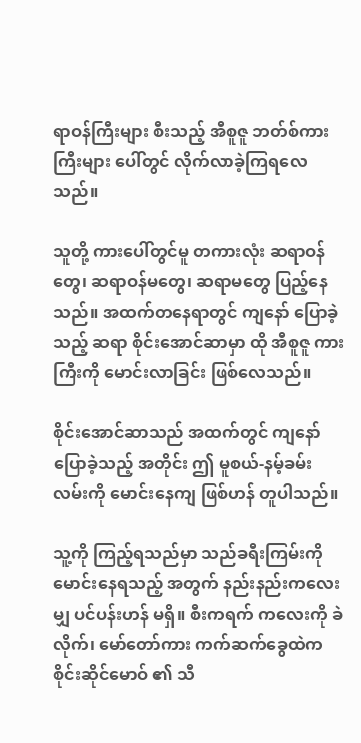ရာဝန်ကြီးများ စီးသည့် အီစူဇူ ဘတ်စ်ကားကြီးများ ပေါ်တွင် လိုက်လာခဲ့ကြရလေသည်။

သူတို့ ကားပေါ်တွင်မူ တကားလုံး ဆရာဝန်တွေ၊ ဆရာဝန်မတွေ၊ ဆရာမတွေ ပြည့်နေသည်။ အထက်တနေရာတွင် ကျနော် ပြောခဲ့သည့် ဆရာ စိုင်းအောင်ဆာမှာ ထို အီစူဇူ ကားကြီးကို မောင်းလာခြင်း ဖြစ်လေသည်။

စိုင်းအောင်ဆာသည် အထက်တွင် ကျနော်ပြောခဲ့သည့် အတိုင်း ဤ မူစယ်-နမ့်ခမ်း လမ်းကို မောင်းနေကျ ဖြစ်ဟန် တူပါသည်။

သူ့ကို ကြည့်ရသည်မှာ သည်ခရီးကြမ်းကို မောင်းနေရသည့် အတွက် နည်းနည်းကလေးမျှ ပင်ပန်းဟန် မရှိ။ စီးကရက် ကလေးကို ခဲလိုက်၊ မော်တော်ကား ကက်ဆက်ခွေထဲက စိုင်းဆိုင်မောဝ် ၏ သီ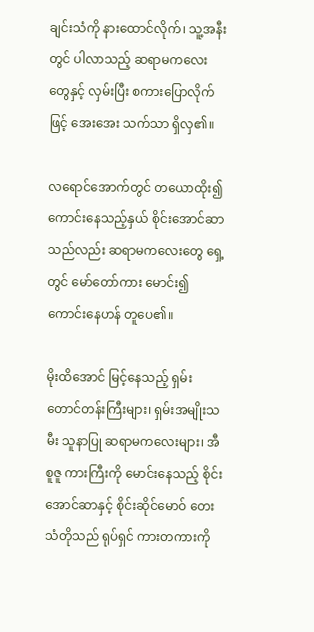ချင်းသံကို နားထောင်လိုက်၊ သူ့အနီးတွင် ပါလာသည့် ဆရာမကလေးတွေနှင့် လှမ်းပြီး စကားပြောလိုက်ဖြင့် အေးအေး သက်သာ ရှိလှ၏။

လရောင်အောက်တွင် တယောထိုး၍ ကောင်းနေသည့်နှယ် စိုင်းအောင်ဆာသည်လည်း ဆရာမကလေးတွေ ရှေ့တွင် မော်တော်ကား မောင်း၍ ကောင်းနေဟန် တူပေ၏။

မိုးထိအောင် မြင့်နေသည့် ရှမ်းတောင်တန်းကြီးများ၊ ရှမ်းအမျိုးသမီး သူနာပြု ဆရာမကလေးများ၊ အီစူဇူ ကားကြီးကို မောင်းနေသည့် စိုင်းအောင်ဆာနှင့် စိုင်းဆိုင်မောဝ် တေးသံတိုသည် ရုပ်ရှင် ကားတကားကို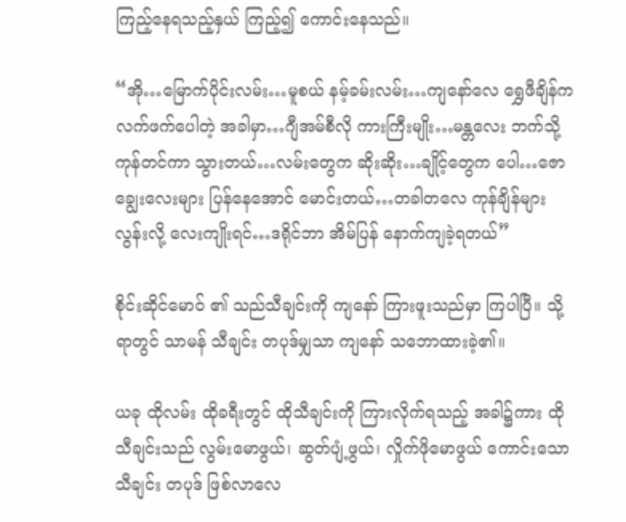ကြည့်နေရသည့်နှယ် ကြည့်၍ ကောင်းနေသည်။

“အို…မြောက်ပိုင်းလမ်း…မူစယ် နမ့်ခမ်းလမ်း…ကျနော်လေ ရွှေဖီချိန်က လက်ဖက်ပေါတဲ့ အခါမှာ…ဂျီအမ်စီလို ကားကြီးမျိုး…မန္တလေး ဘက်သို့ ကုန်တင်ကာ သွားတယ်…လမ်းတွေက ဆိုးဆိုး…ချိုင့်တွေက ပေါ…ဇောချွေးလေးများ ပြန်နေအောင် မောင်းတယ်…တခါတလေ ကုန်ချိန်များလွန်းလို့ လေးကျိုးရင်…ဒရိုင်ဘာ အိမ်ပြန် နောက်ကျခဲ့ရတယ်”

စိုင်းဆိုင်မောဝ် ၏ သည်သီချင်းကို ကျနော် ကြားဖူးသည်မှာ ကြပါပြီ။ သို့ရာတွင် သာမန် သီချင်း တပုဒ်မျှသာ ကျနော် သဘောထားခဲ့၏။

ယခု ထိုလမ်း ထိုခရီးတွင် ထိုသီချင်းကို ကြားလိုက်ရသည့် အခါ၌ကား ထိုသီချင်းသည် လွမ်းမောဖွယ်၊ ဆွတ်ပျံ့ဖွယ်၊ လှိုက်ဖိုမောဖွယ် ကောင်းသော သီချင်း တပုဒ် ဖြစ်လာလေ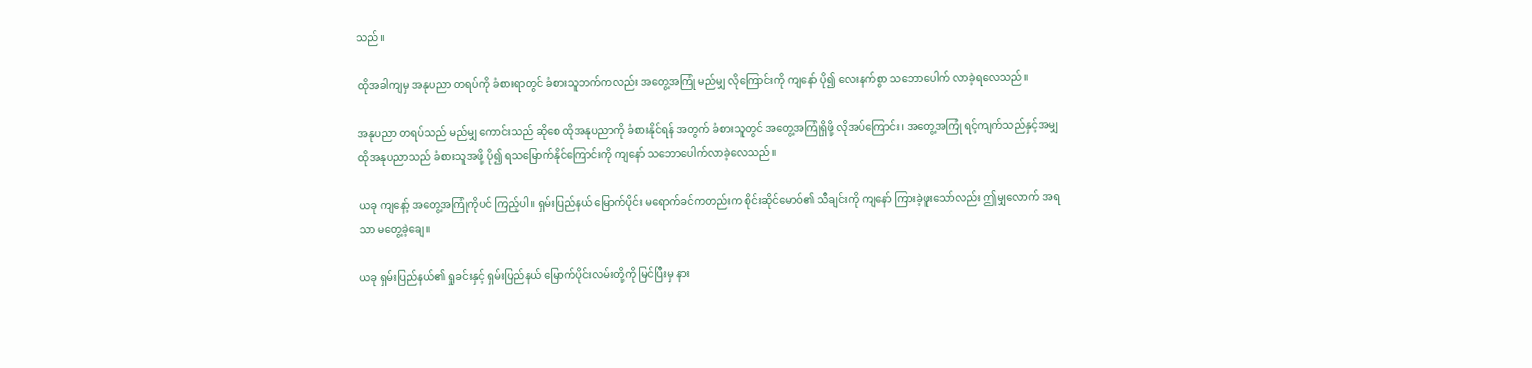သည်။

ထိုအခါကျမှ အနုပညာ တရပ်ကို ခံစားရာတွင် ခံစားသူဘက်ကလည်း အတွေ့အကြုံ မည်မျှ လိုကြောင်းကို ကျနော် ပို၍ လေးနက်စွာ သဘောပေါက် လာခဲ့ရလေသည်။

အနုပညာ တရပ်သည် မည်မျှ ကောင်းသည် ဆိုစေ ထိုအနုပညာကို ခံစားနိုင်ရန် အတွက် ခံစားသူတွင် အတွေ့အကြုံရှိဖို့ လိုအပ်ကြောင်း၊ အတွေ့အကြုံ ရင့်ကျက်သည်နှင့်အမျှ ထိုအနုပညာသည် ခံစားသူအဖို့ ပို၍ ရသမြောက်နိုင်ကြောင်းကို ကျနော် သဘောပေါက်လာခဲ့လေသည်။

ယခု ကျနော့် အတွေ့အကြုံကိုပင် ကြည့်ပါ။ ရှမ်းပြည်နယ် မြောက်ပိုင်း မရောက်ခင်ကတည်းက စိုင်းဆိုင်မောဝ်၏ သီချင်းကို ကျနော် ကြားခဲ့ဖူးသော်လည်း ဤမျှလောက် အရသာ မတွေ့ခဲ့ချေ။

ယခု ရှမ်းပြည်နယ်၏ ရှုခင်းနှင့် ရှမ်းပြည်နယ် မြောက်ပိုင်းလမ်းတို့ကို မြင်ပြီးမှ နား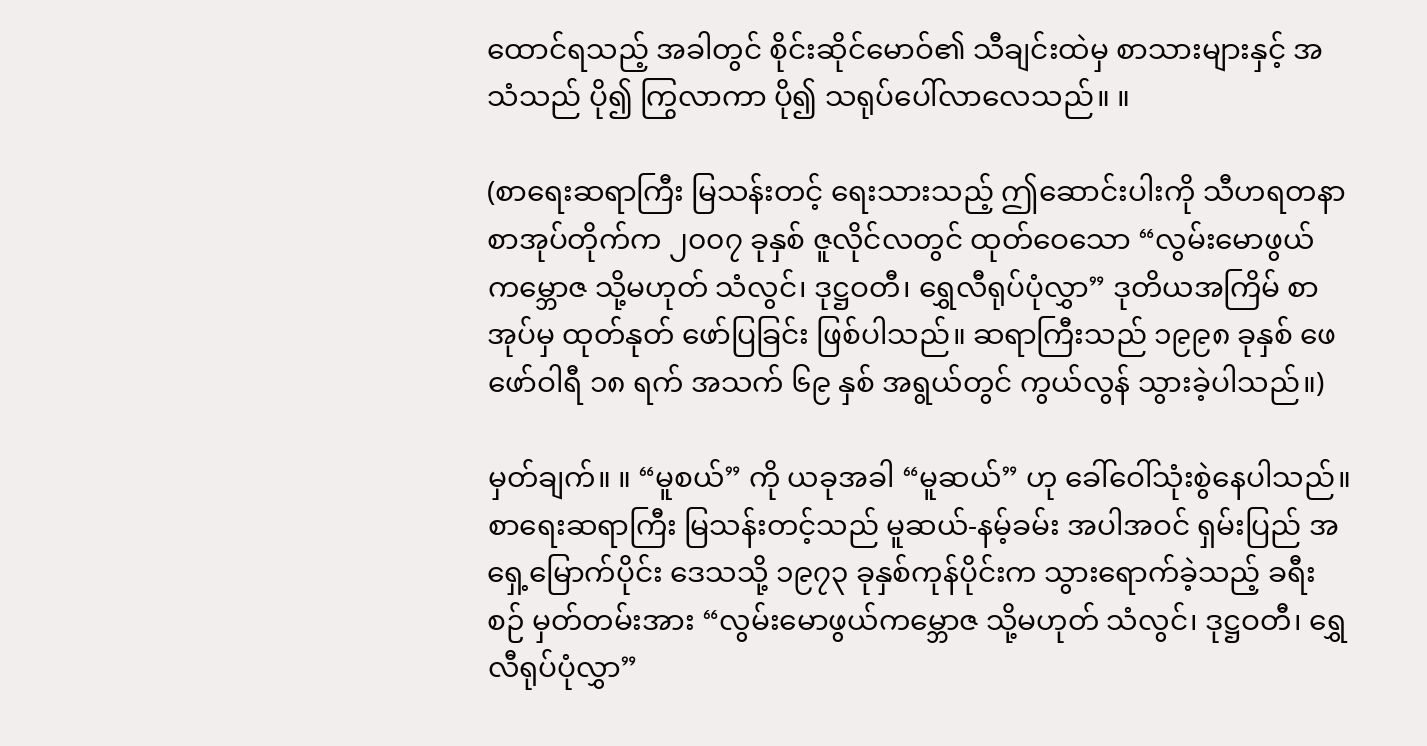ထောင်ရသည့် အခါတွင် စိုင်းဆိုင်မောဝ်၏ သီချင်းထဲမှ စာသားများနှင့် အသံသည် ပို၍ ကြွလာကာ ပို၍ သရုပ်ပေါ်လာလေသည်။ ။

(စာရေးဆရာကြီး မြသန်းတင့် ရေးသားသည့် ဤဆောင်းပါးကို သီဟရတနာ စာအုပ်တိုက်က ၂၀၀၇ ခုနှစ် ဇူလိုင်လတွင် ထုတ်ဝေသော “လွမ်းမောဖွယ်ကမ္ဘောဇ သို့မဟုတ် သံလွင်၊ ဒုဋ္ဌဝတီ၊ ရွှေလီရုပ်ပုံလွှာ” ဒုတိယအကြိမ် စာအုပ်မှ ထုတ်နုတ် ဖော်ပြခြင်း ဖြစ်ပါသည်။ ဆရာကြီးသည် ၁၉၉၈ ခုနှစ် ဖေဖော်ဝါရီ ၁၈ ရက် အသက် ၆၉ နှစ် အရွယ်တွင် ကွယ်လွန် သွားခဲ့ပါသည်။)

မှတ်ချက်။ ။ “မူစယ်” ကို ယခုအခါ “မူဆယ်” ဟု ခေါ်ဝေါ်သုံးစွဲနေပါသည်။ စာရေးဆရာကြီး မြသန်းတင့်သည် မူဆယ်-နမ့်ခမ်း အပါအဝင် ရှမ်းပြည် အရှေ့မြောက်ပိုင်း ဒေသသို့ ၁၉၇၃ ခုနှစ်ကုန်ပိုင်းက သွားရောက်ခဲ့သည့် ခရီးစဉ် မှတ်တမ်းအား “လွမ်းမောဖွယ်ကမ္ဘောဇ သို့မဟုတ် သံလွင်၊ ဒုဋ္ဌဝတီ၊ ရွှေလီရုပ်ပုံလွှာ”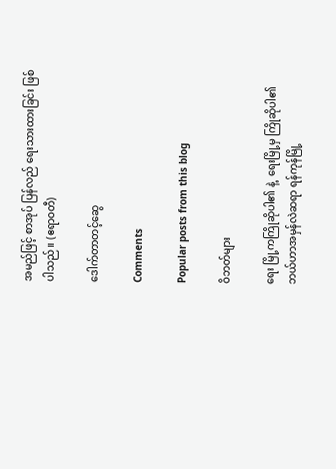အမည်ဖြင့် စာအုပ် ပြန်လည် ရေးသားထားခြင်း ဖြစ်ပါသည်။ (ဧရာဝတီ)

ဒေါက်တာတင့်ဆွေ

Comments

Popular posts from this blog

ဝိဘတ်များ

ရေး မြို့ကကြိုဆိုပါ၏ နဲ့  ရေးမြို့မှ ကြိုဆိုပါ၏ ဘယ်ဟာအမှန်လဲဆရာ ရန်ကုန်မြို့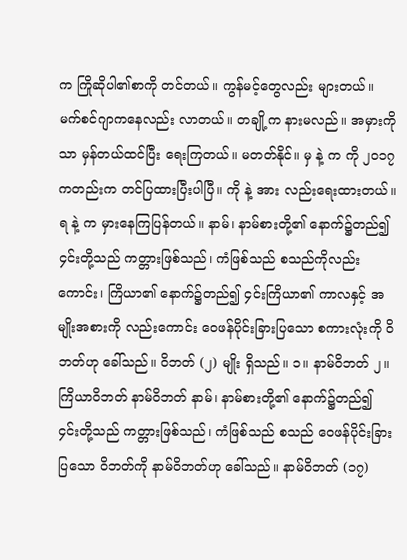က ကြိုဆိုပါ၏စာကို တင်တယ်။ ကွန်မင့်တွေလည်း များတယ်။ မက်စင်ဂျာကနေလည်း လာတယ်။ တချို့က နားမလည်။ အမှားကိုသာ မှန်တယ်ထင်ပြီး ရေးကြတယ်။ မတတ်နိုင်။ မှ နဲ့ က ကို ၂၀၁၇ ကတည်းက တင်ပြထားပြီးပါပြီ။ ကို နဲ့ အား လည်းရေးထားတယ်။ ရ နဲ့ က မှားနေကြပြန်တယ်။ နာမ်၊ နာမ်စားတို့၏ နောက်၌တည်၍ ၄င်းတို့သည် ကတ္တားဖြစ်သည်၊ ကံဖြစ်သည် စသည်ကိုလည်းကောင်း၊ ကြိယာ၏ နောက်၌တည်၍ ၄င်းကြိယာ၏ ကာလနှင့် အမျိုးအစားကို လည်းကောင်း ဝေဖန်ပိုင်းခြားပြသော စကားလုံးကို ဝိဘတ်ဟု ခေါ်သည်။ ဝိဘတ် (၂) မျိုး ရှိသည်။ ၁။ နာမ်ဝိဘတ် ၂။ ကြိယာဝိဘတ် နာမ်ဝိဘတ် နာမ်၊ နာမ်စားတို့၏ နောက်၌တည်၍ ၄င်းတို့သည် ကတ္တားဖြစ်သည်၊ ကံဖြစ်သည် စသည် ဝေဖန်ပိုင်းခြားပြသော ဝိဘတ်ကို နာမ်ဝိဘတ်ဟု ခေါ်သည်။ နာမ်ဝိဘတ် (၁၇)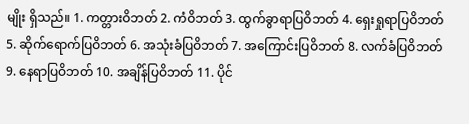မျိုး ရှိသည်။ 1. ကတ္တားဝိဘတ် 2. ကံဝိဘတ် 3. ထွက်ခွာရာပြဝိဘတ် 4. ရှေးရှုရာပြဝိဘတ် 5. ဆိုက်ရောက်ပြဝိဘတ် 6. အသုံးခံပြဝိဘတ် 7. အကြောင်းပြဝိဘတ် 8. လက်ခံပြဝိဘတ် 9. နေရာပြဝိဘတ် 10. အချိန်ပြဝိဘတ် 11. ပိုင်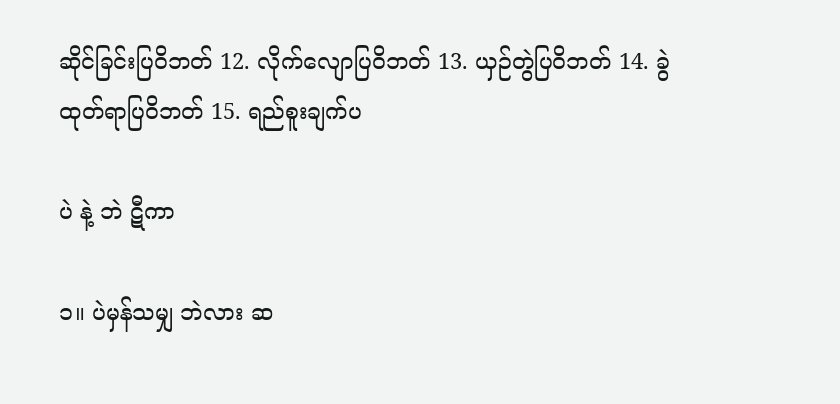ဆိုင်ခြင်းပြဝိဘတ် 12. လိုက်လျောပြဝိဘတ် 13. ယှဉ်တွဲပြဝိဘတ် 14. ခွဲထုတ်ရာပြဝိဘတ် 15. ရည်စူးချက်ပ

ပဲ နဲ့ ဘဲ ဋီကာ

၁။ ပဲမှန်သမျှ ဘဲလား ဆ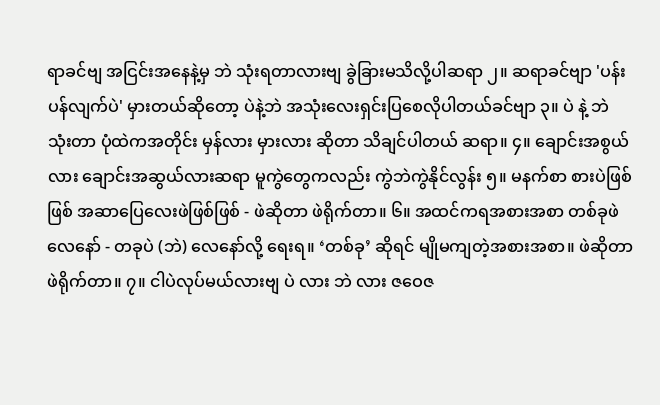ရာခင်ဗျ အငြင်းအနေနဲ့မှ ဘဲ သုံးရတာလားဗျ ခွဲခြားမသိလို့ပါဆရာ ၂။ ဆရာခင်ဗျာ 'ပန်းပန်လျက်ပဲ' မှားတယ်ဆိုတော့ ပဲနဲ့ဘဲ အသုံးလေးရှင်းပြစေလိုပါတယ်ခင်ဗျာ ၃။ ပဲ နဲ့ ဘဲ သုံးတာ ပုံထဲကအတိုင်း မှန်လား မှားလား ဆိုတာ သိချင်ပါတယ် ဆရာ။ ၄။ ချောင်းအစွယ်လား ချောင်းအဆွယ်လားဆရာ မူကွဲတွေကလည်း ကွဲဘဲကွဲနိုင်လွန်း ၅။ မနက်စာ စားပဲဖြစ်ဖြစ် အဆာပြေလေးဖဲဖြစ်ဖြစ် - ဖဲဆိုတာ ဖဲရိုက်တာ။ ၆။ အထင်ကရအစားအစာ တစ်ခုဖဲလေနော် - တခုပဲ (ဘဲ) လေနော်လို့ ရေးရ။ ‘တစ်ခု’ ဆိုရင် မျိုမကျတဲ့အစားအစာ။ ဖဲဆိုတာ ဖဲရိုက်တာ။ ၇။ ငါပဲလုပ်မယ်လားဗျ ပဲ လား ဘဲ လား ဇဝေဇ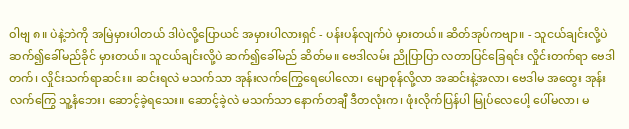ဝါဗျ ၈။ ပဲနဲ့ဘဲကို အမြဲမှားပါတယ် ဒါပဲလို့ပြောယင် အမှားပါလားရှင် - ပန်းပန်လျက်ပဲ မှားတယ်။ ဆိတ်အုပ်ကဗျာ။ - သူငယ်ချင်းလို့ပဲ ဆက်၍ခေါ်မည်ခိုင် မှားတယ်။ သူငယ်ချင်းလို့ပဲ ဆက်၍ခေါ်မည် ဆိတ်မ။ ဗေဒါလမ်း ညိုပြာပြာ လတာပြင်ခြေရင်း လှိုင်းတက်ရာ ဗေဒါတက်၊ လှိုင်းသက်ရာဆင်း။ ဆင်းရလဲ မသက်သာ အုန်းလက်ကြွေရေပေါလော၊ မျောစုန်လို့လာ အဆင်းနဲ့အလာ၊ ဗေဒါမ အထွေး အုန်းလက်ကြွေ သူ့နံဘေး၊ ဆောင့်ခဲ့ရသေး။ ဆောင့်ခဲ့လဲ မသက်သာ နောက်တချီ ဒီတလုံးက၊ ဖုံးလိုက်ပြန်ပါ မြုပ်လေပေါ့ ပေါ်မလာ၊ မ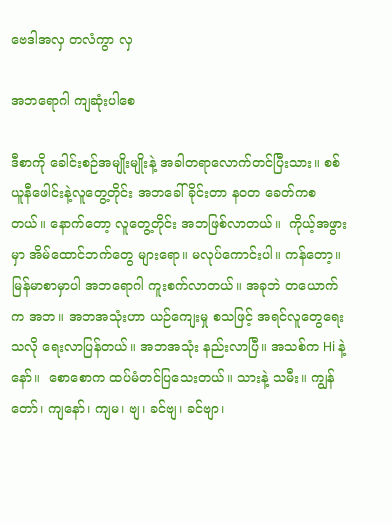ဗေဒါအလှ တလံကွာ လှ

အဘရောဂါ ကျဆုံးပါစေ

ဒီစာကို ခေါင်းစဉ်အမျိုးမျိုးနဲ့ အခါတရာလောက်တင်ပြီးသား။ စစ်ယူနီဖေါင်းနဲ့လူတွေ့တိုင်း အဘခေါ်ခိုင်းတာ နဝတ ခေတ်ကစတယ်။ နောက်တော့ လူတွေ့တိုင်း အဘဖြစ်လာတယ်။  ကိုယ့်အဖွားမှာ အိမ်ထောင်ဘက်တွေ များရော။ မလုပ်ကောင်းပါ။ ကန်တော့။ မြန်မာစာမှာပါ အဘရောဂါ ကူးစက်လာတယ်။ အခုဘဲ တယောက်က အဘ။ အဘအသုံးဟာ ယဉ်ကျေးမှု စသဖြင့် အရင်လူတွေရေးသလို ရေးလာပြန်တယ်။ အဘအသုံး နည်းလာပြီ။ အသစ်က Hi နဲ့ နော်။  စောစောက ထပ်မံတင်ပြသေးတယ်။ သားနဲ့ သမီး။ ကျွန်တော်၊ ကျနော်၊ ကျမ၊ ဗျ၊ ခင်ဗျ၊ ခင်ဗျာ၊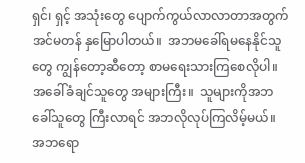ရှင်၊ ရှင့် အသုံးတွေ ပျောက်ကွယ်လာလာတာအတွက် အင်မတန် နှမြောပါတယ်။  အဘမခေါ်ရမနေနိုင်သူတွေ ကျွန်တော့ဆီတော့ စာမရေးသားကြစေလိုပါ။ အခေါ်ခံချင်သူတွေ အများကြီး။  သူများကိုအဘခေါ်သူတွေ ကြီးလာရင် အဘလိုလုပ်ကြလိမ့်မယ်။ အဘရော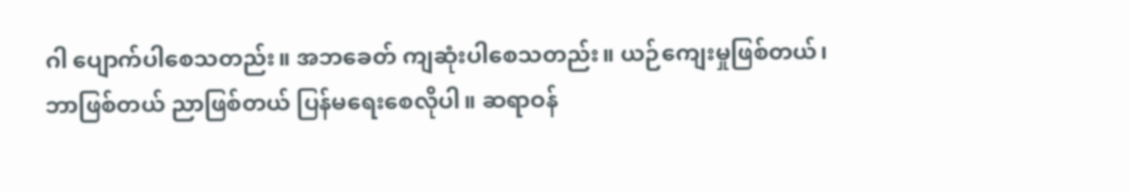ဂါ ပျောက်ပါစေသတည်း။ အဘခေတ် ကျဆုံးပါစေသတည်း။ ယဉ်ကျေးမှုဖြစ်တယ်၊ ဘာဖြစ်တယ် ညာဖြစ်တယ် ပြန်မရေးစေလိုပါ။ ဆရာဝန်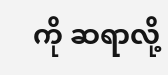ကို ဆရာလို့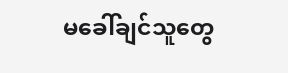မခေါ်ချင်သူတွေ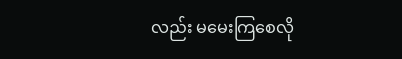လည်း မမေးကြစေလို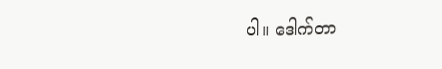ပါ။ ဒေါက်တာ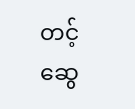တင့်ဆွေ